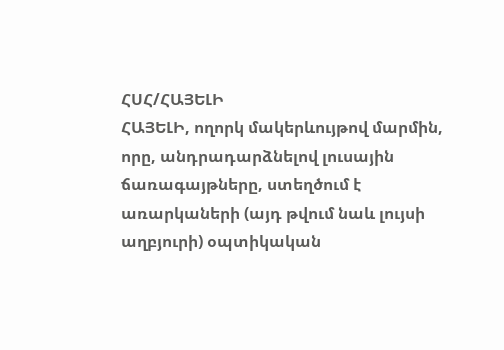ՀՍՀ/ՀԱՅԵԼԻ
ՀԱՅԵԼԻ, ողորկ մակերևույթով մարմին, որը, անդրադարձնելով լուսային ճառագայթները, ստեղծում է առարկաների (այդ թվում նաև լույսի աղբյուրի) օպտիկական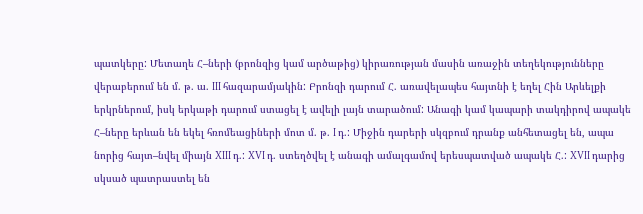պատկերը: Մետաղե Հ–ների (բրոնզից կամ արծաթից) կիրառության մասին առաջին տեղեկությունները վերաբերում են մ. թ. ա. III հազարամյակին: Բրոնզի դարում Հ. առավելապես հայտնի է եղել Հին Արևելքի երկրներում, իսկ երկաթի դարում ստացել է ավելի լայն տարածում: Անագի կամ կապարի տակդիրով ապակե Հ–ները երևան են եկել հռոմեացիների մոտ մ. թ. I դ.: Միջին դարերի սկզբում դրանք անհետացել են, ապա նորից հայտ–նվել միայն XIII դ.: XVI դ. ստեղծվել է անագի ամալգամով երեսպատված ապակե Հ.: XVII դարից սկսած պատրաստել են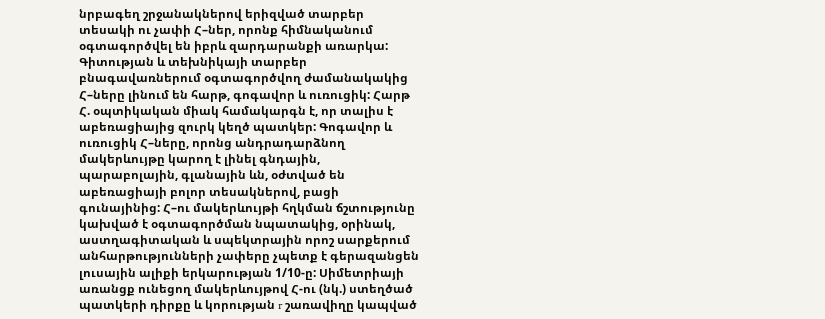նրբագեղ շրջանակներով երիզված տարբեր տեսակի ու չափի Հ–ներ, որոնք հիմնականում օգտագործվել են իբրև զարդարանքի առարկա: Գիտության և տեխնիկայի տարբեր բնագավառներում օգտագործվող ժամանակակից Հ–ները լինում են հարթ, գոգավոր և ուռուցիկ: Հարթ Հ. օպտիկական միակ համակարգն է, որ տալիս է աբեռացիայից զուրկ կեղծ պատկեր: Գոգավոր և ուռուցիկ Հ–ները, որոնց անդրադարձնող մակերևույթը կարող է լինել գնդային, պարաբոլային, գլանային ևն, օժտված են աբեռացիայի բոլոր տեսակներով, բացի գունայինից: Հ–ու մակերևույթի հղկման ճշտությունը կախված է օգտագործման նպատակից, օրինակ, աստղագիտական և սպեկտրային որոշ սարքերում անհարթությունների չափերը չպետք է գերազանցեն լուսային ալիքի երկարության 1/10-ը: Սիմետրիայի առանցք ունեցող մակերևույթով Հ-ու (նկ.) ստեղծած պատկերի դիրքը և կորության r շառավիղը կապված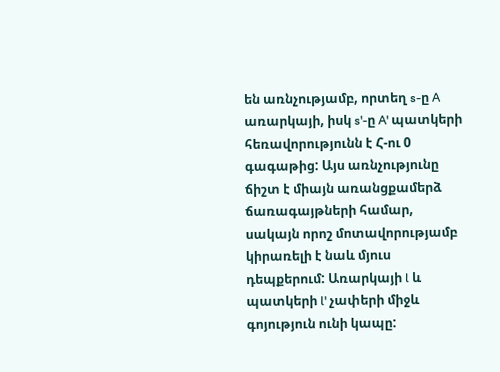են առնչությամբ, որտեղ s-ը A առարկայի, իսկ s'-ը A' պատկերի հեռավորությունն է Հ-ու 0 գագաթից: Այս առնչությունը ճիշտ է միայն առանցքամերձ ճառագայթների համար, սակայն որոշ մոտավորությամբ կիրառելի է նաև մյուս դեպքերում: Առարկայի l և պատկերի l' չափերի միջև գոյություն ունի կապը: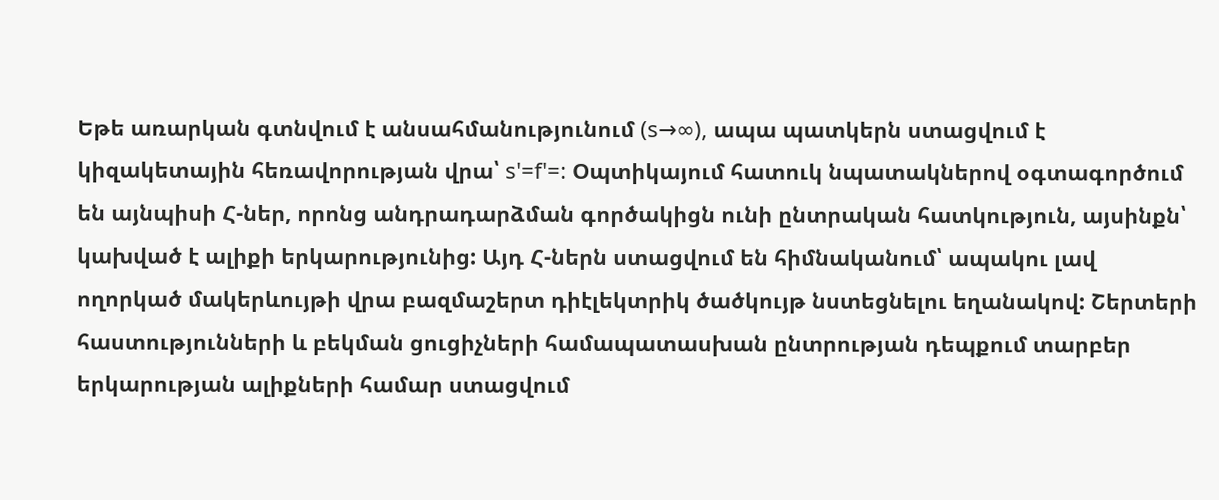Եթե առարկան գտնվում է անսահմանությունում (s→∞), ապա պատկերն ստացվում է կիզակետային հեռավորության վրա՝ s'=f'=: Օպտիկայում հատուկ նպատակներով օգտագործում են այնպիսի Հ-ներ, որոնց անդրադարձման գործակիցն ունի ընտրական հատկություն, այսինքն՝ կախված է ալիքի երկարությունից: Այդ Հ-ներն ստացվում են հիմնականում՝ ապակու լավ ողորկած մակերևույթի վրա բազմաշերտ դիէլեկտրիկ ծածկույթ նստեցնելու եղանակով: Շերտերի հաստությունների և բեկման ցուցիչների համապատասխան ընտրության դեպքում տարբեր երկարության ալիքների համար ստացվում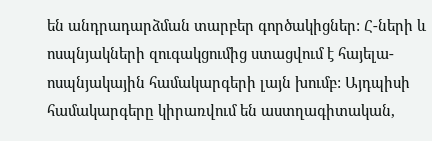են անդրադարձման տարբեր գործակիցներ: Հ-ների և ոսպնյակների զուգակցումից ստացվում է հայելա-ոսպնյակային համակարգերի լայն խումբ: Այդպիսի համակարգերը կիրառվում են աստղագիտական,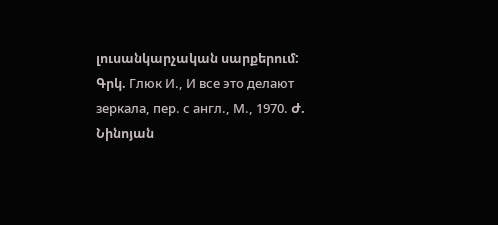լուսանկարչական սարքերում:
Գրկ. Глюк И., И все это делают зеркала, пер. с англ., М., 1970. Ժ. Նինոյան